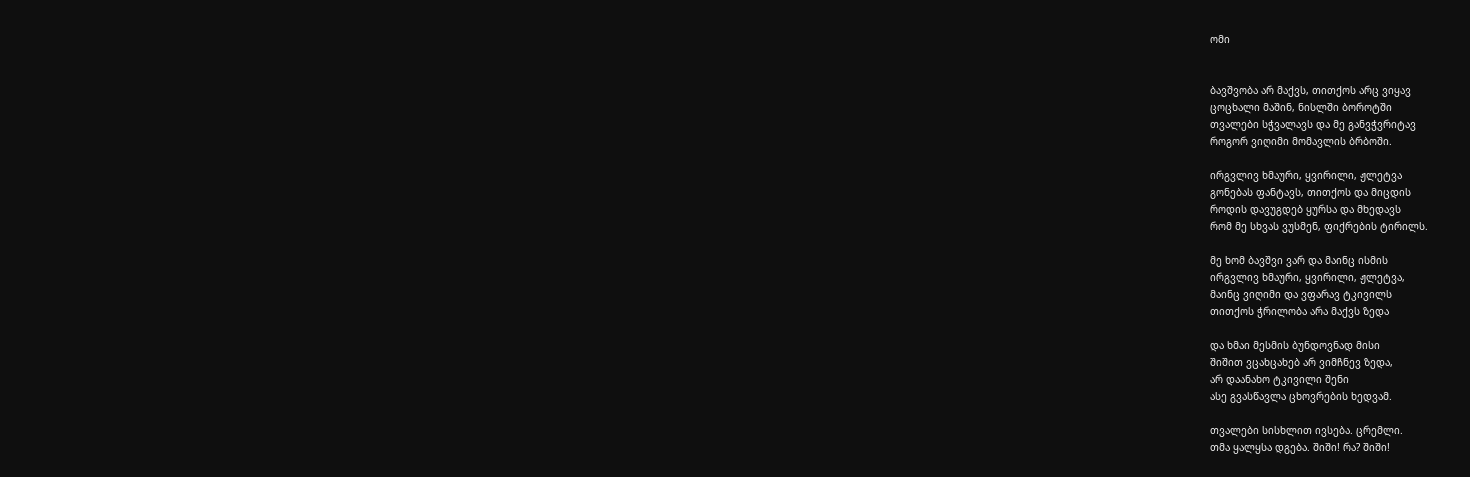ომი


ბავშვობა არ მაქვს, თითქოს არც ვიყავ
ცოცხალი მაშინ, ნისლში ბოროტში
თვალები სჭვალავს და მე განვჭვრიტავ
როგორ ვიღიმი მომავლის ბრბოში.

ირგვლივ ხმაური, ყვირილი, ჟლეტვა
გონებას ფანტავს, თითქოს და მიცდის
როდის დავუგდებ ყურსა და მხედავს
რომ მე სხვას ვუსმენ, ფიქრების ტირილს.

მე ხომ ბავშვი ვარ და მაინც ისმის
ირგვლივ ხმაური, ყვირილი, ჟლეტვა,
მაინც ვიღიმი და ვფარავ ტკივილს
თითქოს ჭრილობა არა მაქვს ზედა

და ხმაი მესმის ბუნდოვნად მისი
შიშით ვცახცახებ არ ვიმჩნევ ზედა,
არ დაანახო ტკივილი შენი
ასე გვასწავლა ცხოვრების ხედვამ.

თვალები სისხლით ივსება. ცრემლი.
თმა ყალყსა დგება. შიში! რა? შიში!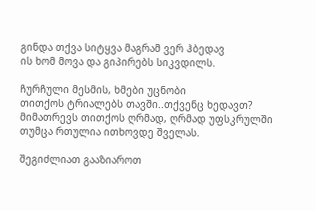გინდა თქვა სიტყვა მაგრამ ვერ ჰბედავ
ის ხომ მოვა და გიპირებს სიკვდილს.

ჩურჩული მესმის, ხმები უცნობი
თითქოს ტრიალებს თავში..თქვენც ხედავთ?
მიმათრევს თითქოს ღრმად, ღრმად უფსკრულში
თუმცა რთულია ითხოვდე შველას.

შეგიძლიათ გააზიაროთ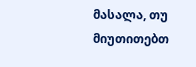მასალა, თუ მიუთითებთ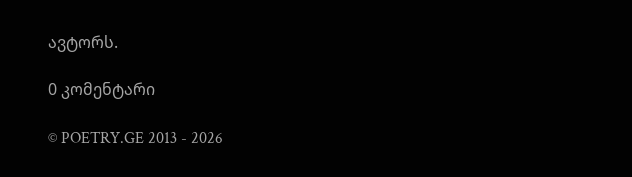ავტორს.

0 კომენტარი

© POETRY.GE 2013 - 2026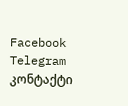Facebook Telegram კონტაქტი